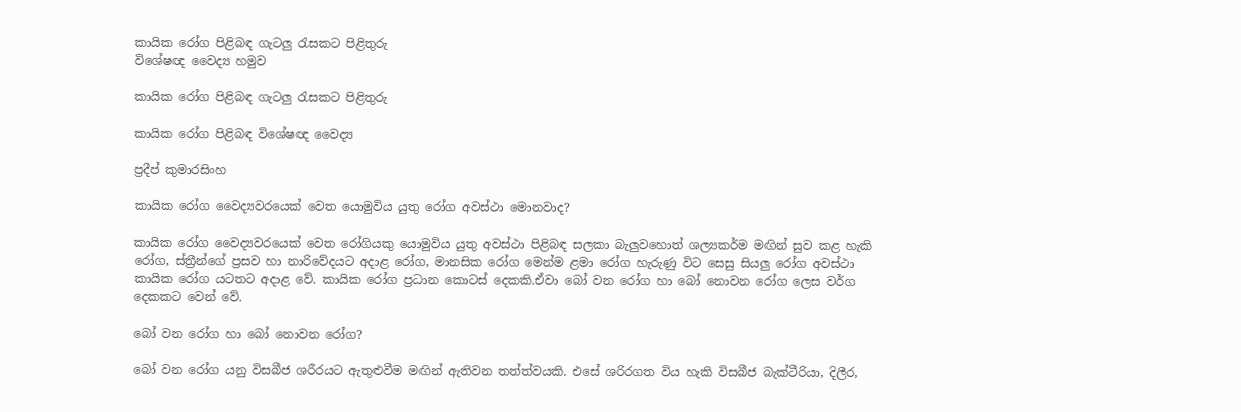කායික රෝග පිළිබඳ ගැටලු රැසකට පිළිතුරු
විශේෂඥ වෛද්‍ය හමුව

කායික රෝග පිළිබඳ ගැටලු රැසකට පිළිතුරු

කායික රෝග පිළිබඳ විශේෂඥ වෛද්‍ය

ප්‍රදීප් කුමාරසිංහ

කායික රෝග වෛද්‍යවරයෙක් වෙත යොමුවිය යුතු රෝග අවස්ථා මොනවාද?

කායික රෝග වෛද්‍යවරයෙක් වෙත රෝගියකු යොමුවිය යුතු අවස්ථා පිළිබඳ සලකා බැලුවහොත් ශල්‍යකර්ම මඟින් සුව කළ හැකි රෝග, ස්ත්‍රීන්ගේ ප්‍රසව හා නාරිවේදයට අදාළ රෝග, මානසික රෝග මෙන්ම ළමා රෝග හැරුණු විට සෙසු සියලු රෝග අවස්ථා කායික රෝග යටතට අදාළ වේ. කායික රෝග ප්‍රධාන කොටස් දෙකකි.ඒවා බෝ වන රෝග හා බෝ නොවන රෝග ලෙස වර්ග දෙකකට වෙන් වේ.

බෝ වන රෝග හා බෝ නොවන රෝග?

බෝ වන රෝග යනු විසබීජ ශරීරයට ඇතුළුවීම මඟින් ඇතිවන තත්ත්වයකි. එසේ ශරිරගත විය හැකි විසබීජ බැක්ටීරියා, දිලීර,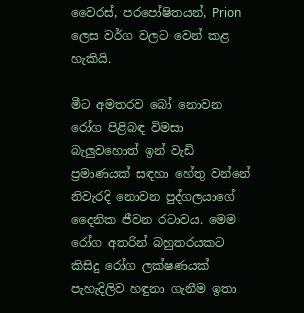වෛරස්, පරපෝෂිතයන්, Prion ලෙස වර්ග වලට වෙන් කළ හැකියි.

මීට අමතරව බෝ නොවන රෝග පිළිබඳ විමසා බැලුවහොත් ඉන් වැඩි ප්‍රමාණයක් සඳහා හේතු වන්නේ නිවැරදි නොවන පුද්ගලයාගේ දෛනික ජීවන රටාවය. මෙම රෝග අතරින් බහුතරයකට කිසිදු රෝග ලක්ෂණයක් පැහැදිලිව හඳුනා ගැනීම ඉතා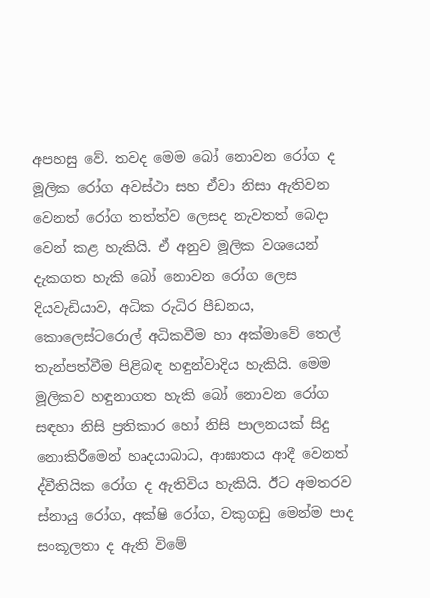අපහසු වේ. තවද මෙම බෝ නොවන රෝග ද මූලික රෝග අවස්ථා සහ ඒවා නිසා ඇතිවන වෙනත් රෝග තත්ත්ව ලෙසද නැවතත් බෙදා වෙන් කළ හැකියි. ඒ අනුව මූලික වශයෙන් දැකගත හැකි බෝ නොවන රෝග ලෙස දියවැඩියාව, අධික රුධිර පීඩනය, කොලෙස්ටරොල් අධිකවීම හා අක්මාවේ තෙල් තැන්පත්වීම පිළිබඳ හඳුන්වාදිය හැකියි. මෙම මූලිකව හඳුනාගත හැකි බෝ නොවන රෝග සඳහා නිසි ප්‍රතිකාර හෝ නිසි පාලනයක් සිදු නොකිරීමෙන් හෘදයාබාධ, ආඝාතය ආදී වෙනත් ද්වීතියික රෝග ද ඇතිවිය හැකියි. ඊට අමතරව ස්නායු රෝග, අක්ෂි රෝග, වකුගඩු මෙන්ම පාද සංකූලතා ද ඇති විමේ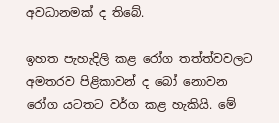අවධානමක් ද තිබේ.

ඉහත පැහැදිලි කළ රෝග තත්ත්වවලට අමතරව පිළිකාවන් ද බෝ නොවන රෝග යටතට වර්ග කළ හැකියි. මේ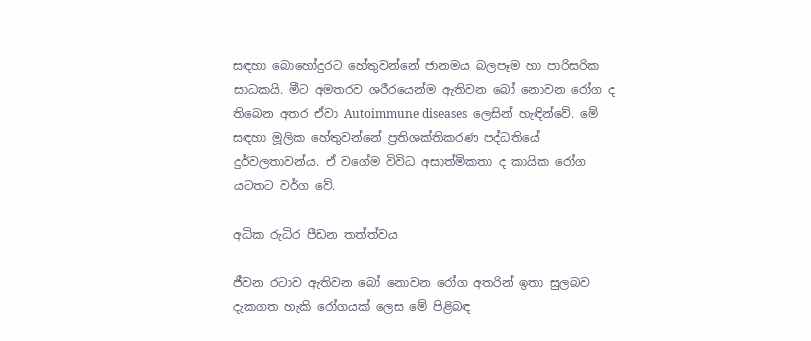සඳහා බොහෝදුරට හේතුවන්නේ ජානමය බලපෑම හා පාරිසරික සාධකයි. මීට අමතරව ශරීරයෙන්ම ඇතිවන බෝ නොවන රෝග ද තිබෙන අතර ඒවා Autoimmune diseases  ලෙසින් හැඳින්වේ. මේ සඳහා මූලික හේතුවන්නේ ප්‍රතිශක්තිකරණ පද්ධතියේ දුර්වලතාවන්ය. ඒ වගේම විවිධ අසාත්මිකතා ද කායික රෝග යටතට වර්ග වේ.

අධික රුධිර පීඩන තත්ත්වය

ජීවන රටාව ඇතිවන බෝ නොවන රෝග අතරින් ඉතා සුලබව දැකගත හැකි රෝගයක් ලෙස මේ පිළිබඳ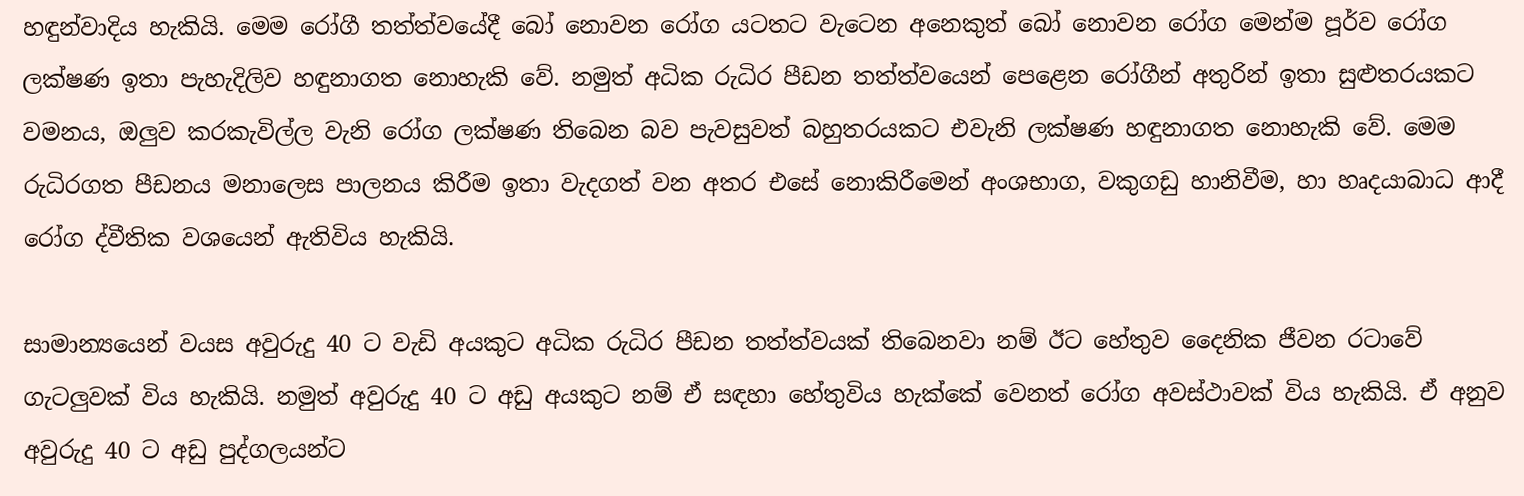හඳුන්වාදිය හැකියි. මෙම රෝගී තත්ත්වයේදී බෝ නොවන රෝග යටතට වැටෙන අනෙකුත් බෝ නොවන රෝග මෙන්ම පූර්ව රෝග ලක්ෂණ ඉතා පැහැදිලිව හඳුනාගත නොහැකි වේ. නමුත් අධික රුධිර පීඩන තත්ත්වයෙන් පෙළෙන රෝගීන් අතුරින් ඉතා සුළුතරයකට වමනය, ඔලුව කරකැවිල්ල වැනි රෝග ලක්ෂණ තිබෙන බව පැවසුවත් බහුතරයකට එවැනි ලක්ෂණ හඳුනාගත නොහැකි වේ. මෙම රුධිරගත පීඩනය මනාලෙස පාලනය කිරීම ඉතා වැදගත් වන අතර එසේ නොකිරීමෙන් අංශභාග, වකුගඩු හානිවීම, හා හෘදයාබාධ ආදී රෝග ද්වීතික වශයෙන් ඇතිවිය හැකියි.

සාමාන්‍යයෙන් වයස අවුරුදු 40 ට වැඩි අයකුට අධික රුධිර පීඩන තත්ත්වයක් තිබෙනවා නම් ඊට හේතුව දෛනික ජීවන රටාවේ ගැටලුවක් විය හැකියි. නමුත් අවුරුදු 40 ට අඩු අයකුට නම් ඒ සඳහා හේතුවිය හැක්කේ වෙනත් රෝග අවස්ථාවක් විය හැකියි. ඒ අනුව අවුරුදු 40 ට අඩු පුද්ගලයන්ට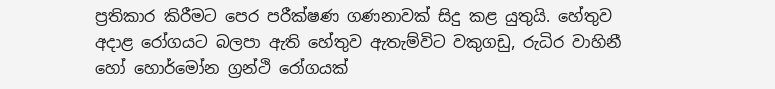ප්‍රතිකාර කිරීමට පෙර පරීක්ෂණ ගණනාවක් සිදු කළ යුතුයි. හේතුව අදාළ රෝගයට බලපා ඇති හේතුව ඇතැම්විට වකුගඩු, රුධිර වාහිනී හෝ හොර්මෝන ග්‍රන්ථි රෝගයක්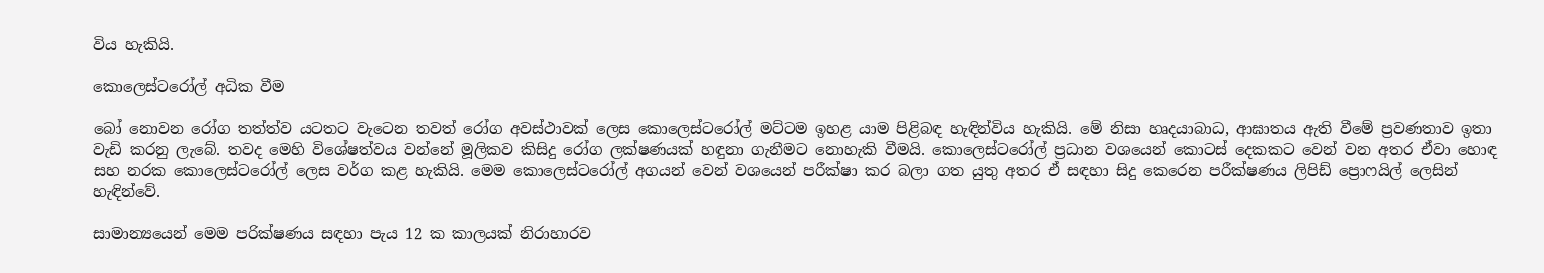විය හැකියි.

කොලෙස්ටරෝල් අධික වීම

බෝ නොවන රෝග තත්ත්ව යටතට වැටෙන තවත් රෝග අවස්ථාවක් ලෙස කොලෙස්ටරෝල් මට්ටම ඉහළ යාම පිළිබඳ හැඳින්විය හැකියි. මේ නිසා හෘදයාබාධ, ආඝාතය ඇති වීමේ ප්‍රවණතාව ඉතා වැඩි කරනු ලැබේ. තවද මෙහි විශේෂත්වය වන්නේ මූලිකව කිසිදු රෝග ලක්ෂණයක් හඳුනා ගැනීමට නොහැකි වීමයි. කොලෙස්ටරෝල් ප්‍රධාන වශයෙන් කොටස් දෙකකට වෙන් වන අතර ඒවා හොඳ සහ නරක කොලෙස්ටරෝල් ලෙස වර්ග කළ හැකියි. මෙම කොලෙස්ටරෝල් අගයන් වෙන් වශයෙන් පරීක්ෂා කර බලා ගත යුතු අතර ඒ සඳහා සිදු කෙරෙන පරීක්ෂණය ලිපිඩ් ප්‍රොෆයිල් ලෙසින් හැඳින්වේ.

සාමාන්‍යයෙන් මෙම පරික්ෂණය සඳහා පැය 12 ක කාලයක් නිරාහාරව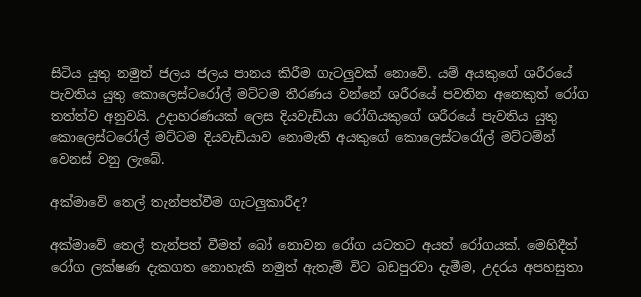සිටිය යුතු නමුත් ජලය ජලය පානය කිරීම ගැටලුවක් නොවේ. යම් අයකුගේ ශරීරයේ පැවතිය යුතු කොලෙස්ටරෝල් මට්ටම තීරණය වන්නේ ශරීරයේ පවතින අනෙකුත් රෝග තත්ත්ව අනුවයි. උදාහරණයක් ලෙස දියවැඩියා රෝගියකුගේ ශරීරයේ පැවතිය යුතු කොලෙස්ටරෝල් මට්ටම දියවැඩියාව නොමැති අයකුගේ කොලෙස්ටරෝල් මට්ටම්න් වෙනස් වනු ලැබේ.

අක්මාවේ තෙල් තැන්පත්වීම ගැටලුකාරීද?

අක්මාවේ තෙල් තැන්පත් වීමත් බෝ නොවන රෝග යටතට අයත් රෝගයක්. මෙහිදීත් රෝග ලක්ෂණ දැකගත නොහැකි නමුත් ඇතැම් විට බඩපුරවා දැමීම, උදරය අපහසුතා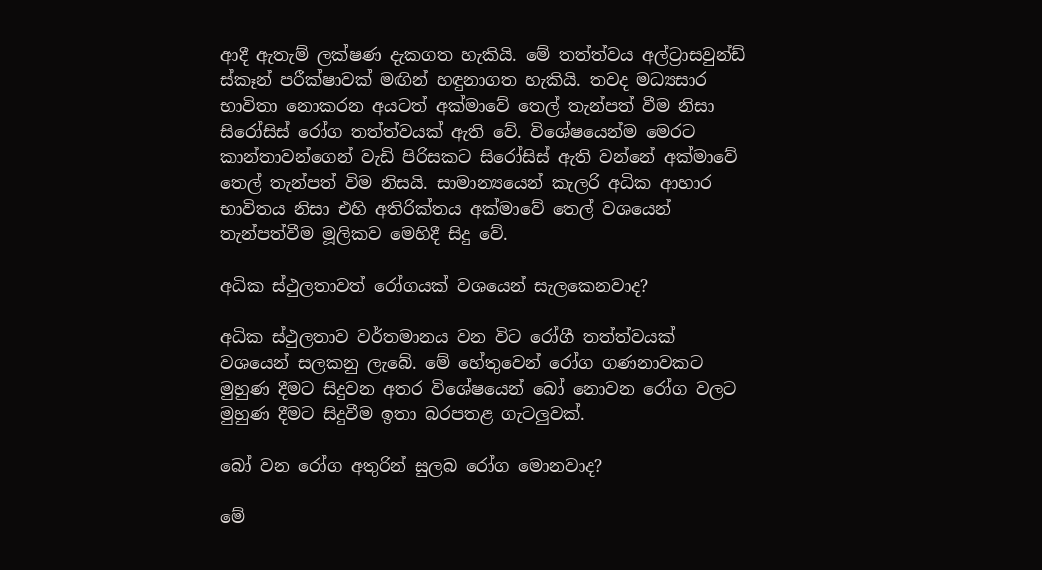ආදී ඇතැම් ලක්ෂණ දැකගත හැකියි. මේ තත්ත්වය අල්ට්‍රාසවුන්ඩ් ස්කෑන් පරීක්ෂාවක් මඟින් හඳුනාගත හැකියි. තවද මධ්‍යසාර භාවිතා නොකරන අයටත් අක්මාවේ තෙල් තැන්පත් වීම නිසා සිරෝසිස් රෝග තත්ත්වයක් ඇති වේ. විශේෂයෙන්ම මෙරට කාන්තාවන්ගෙන් වැඩි පිරිසකට සිරෝසිස් ඇති වන්නේ අක්මාවේ තෙල් තැන්පත් විම නිසයි. සාමාන්‍යයෙන් කැලරි අධික ආහාර භාවිතය නිසා එහි අතිරික්තය අක්මාවේ තෙල් වශයෙන් තැන්පත්වීම මූලිකව මෙහිදී සිදු වේ.

අධික ස්ථුලතාවත් රෝගයක් වශයෙන් සැලකෙනවාද?

අධික ස්ථුලතාව වර්තමානය වන විට රෝගී තත්ත්වයක් වශයෙන් සලකනු ලැබේ. මේ හේතුවෙන් රෝග ගණනාවකට මුහුණ දීමට සිදුවන අතර විශේෂයෙන් බෝ නොවන රෝග වලට මුහුණ දීමට සිදුවීම ඉතා බරපතළ ගැටලුවක්.

බෝ වන රෝග අතුරින් සුලබ රෝග මොනවාද?

මේ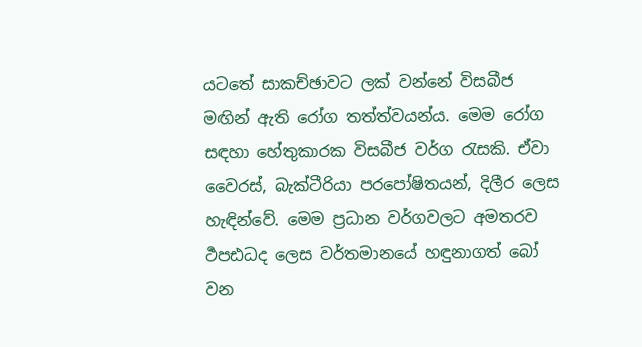යටතේ සාකච්ඡාවට ලක් වන්නේ විසබීජ මඟින් ඇති රෝග තත්ත්වයන්ය. මෙම රෝග සඳහා හේතුකාරක විසබීජ වර්ග රැසකි. ඒවා වෛරස්, බැක්ටීරියා පරපෝෂිතයන්, දිලීර ලෙස හැඳින්වේ. මෙම ප්‍රධාන වර්ගවලට අමතරව ර්‍ථපඪධද ලෙස වර්තමානයේ හඳුනාගත් බෝ වන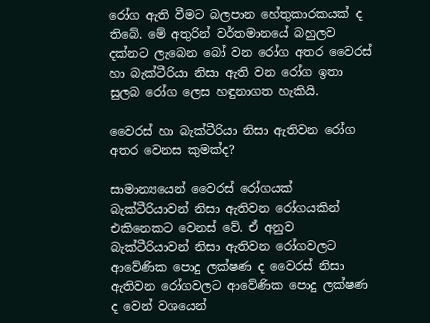රෝග ඇති වීමට බලපාන හේතුකාරකයක් ද තිබේ. මේ අතුරින් වර්තමානයේ බහුලව දක්නට ලැබෙන බෝ වන රෝග අතර වෛරස් හා බැක්ටීරියා නිසා ඇති වන රෝග ඉතා සුලබ රෝග ලෙස හඳුනාගත හැකියි.

වෛරස් හා බැක්ටීරියා නිසා ඇතිවන රෝග අතර වෙනස කුමක්ද?

සාමාන්‍යයෙන් වෛරස් රෝගයක් බැක්ටීරියාවන් නිසා ඇතිවන රෝගයකින් එකිනෙකට වෙනස් වේ. ඒ අනුව බැක්ටීරියාවන් නිසා ඇතිවන රෝගවලට ආවේණික පොදු ලක්ෂණ ද වෛරස් නිසා ඇතිවන රෝගවලට ආවේණික පොදු ලක්ෂණ ද වෙන් වශයෙන්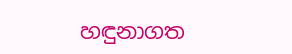හඳුනාගත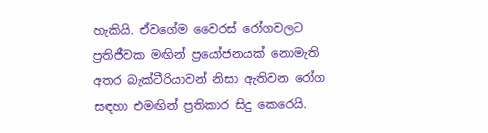හැකියි. ඒවගේම වෛරස් රෝගවලට ප්‍රතිජීවක මඟින් ප්‍රයෝජනයක් නොමැති අතර බැක්ටීරියාවන් නිසා ඇතිවන රෝග සඳහා එමඟින් ප්‍රතිකාර සිදු කෙරෙයි.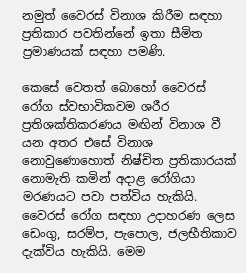නමුත් වෛරස් විනාශ කිරීම සඳහා ප්‍රතිකාර පවතින්නේ ඉතා සීමිත ප්‍රමාණයක් සඳහා පමණි.

කෙසේ වෙතත් බොහෝ වෛරස් රෝග ස්වභාවිකවම ශරීර ප්‍රතිශක්තිකරණය මඟින් විනාශ වී යන අතර එසේ විනාශ නොවුණොහොත් නිෂ්චිත ප්‍රතිකාරයක් නොමැති කමින් අදාළ රෝගියා මරණයට පවා පත්විය හැකියි. වෛරස් රෝග සඳහා උදාහරණ ලෙස ඩෙංගු, සරම්ප, පැපොල, ජලභීතිකාව දැක්විය හැකියි. මෙම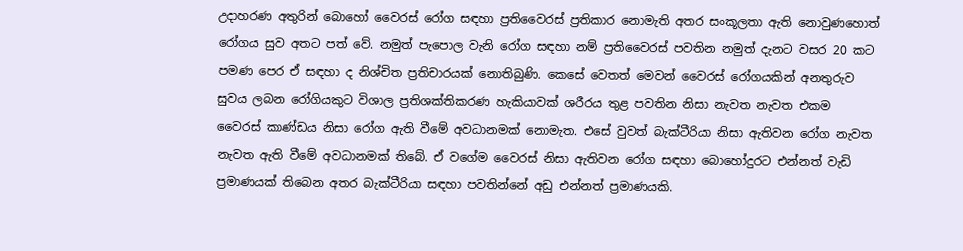උදාහරණ අතුරින් බොහෝ වෛරස් රෝග සඳහා ප්‍රතිවෛරස් ප්‍රතිකාර නොමැති අතර සංකූලතා ඇති නොවුණහොත් රෝගය සුව අතට පත් වේ. නමුත් පැපොල වැනි රෝග සඳහා නම් ප්‍රතිවෛරස් පවතින නමුත් දැනට වසර 20 කට පමණ පෙර ඒ සඳහා ද නිශ්චිත ප්‍රතිචාරයක් නොතිබුණි. කෙසේ වෙතත් මෙවන් වෛරස් රෝගයකින් අනතුරුව සුවය ලබන රෝගියකුට විශාල ප්‍රතිශක්තිකරණ හැකියාවක් ශරීරය තුළ පවතින නිසා නැවත නැවත එකම වෛරස් කාණ්ඩය නිසා රෝග ඇති වීමේ අවධානමක් නොමැත. එසේ වුවත් බැක්ටීරියා නිසා ඇතිවන රෝග නැවත නැවත ඇති වීමේ අවධානමක් තිබේ. ඒ වගේම වෛරස් නිසා ඇතිවන රෝග සඳහා බොහෝදුරට එන්නත් වැඩි ප්‍රමාණයක් තිබෙන අතර බැක්ටීරියා සඳහා පවතින්නේ අඩු එන්නත් ප්‍රමාණයකි.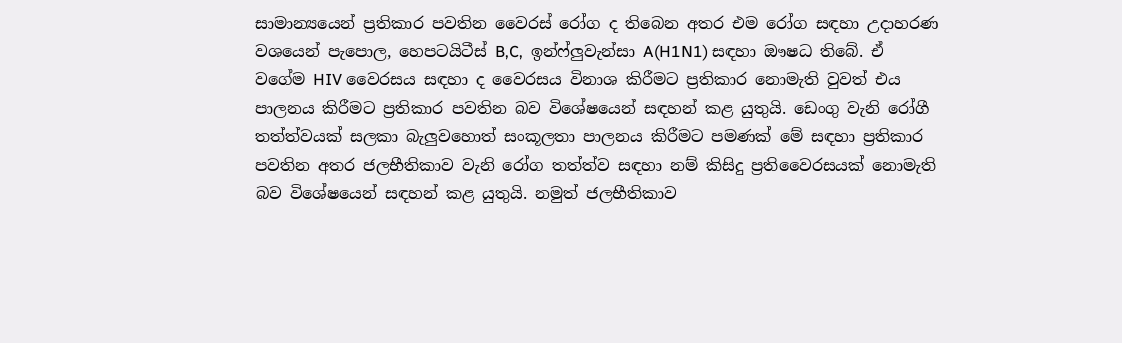සාමාන්‍යයෙන් ප්‍රතිකාර පවතින වෛරස් රෝග ද තිබෙන අතර එම රෝග සඳහා උදාහරණ වශයෙන් පැපොල, හෙපටයිටීස් B,C,  ඉන්ෆ්ලුවැන්සා A(H1N1) සඳහා ඖෂධ තිබේ. ඒ වගේම HIV වෛරසය සඳහා ද වෛරසය විනාශ කිරීමට ප්‍රතිකාර නොමැති වුවත් එය පාලනය කිරීමට ප්‍රතිකාර පවතින බව විශේෂයෙන් සඳහන් කළ යුතුයි. ඩෙංගු වැනි රෝගී තත්ත්වයක් සලකා බැලුවහොත් සංකූලතා පාලනය කිරීමට පමණක් මේ සඳහා ප්‍රතිකාර පවතින අතර ජලභීතිකාව වැනි රෝග තත්ත්ව සඳහා නම් කිසිදු ප්‍රතිවෛරසයක් නොමැති බව විශේෂයෙන් සඳහන් කළ යුතුයි. නමුත් ජලභීතිකාව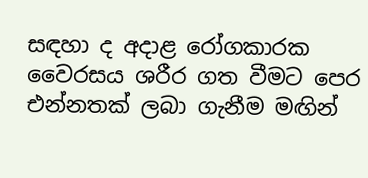සඳහා ද අදාළ රෝගකාරක වෛරසය ශරීර ගත වීමට පෙර එන්නතක් ලබා ගැනීම මඟින්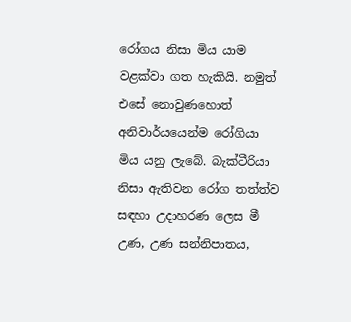රෝගය නිසා මිය යාම වළක්වා ගත හැකියි. නමුත් එසේ නොවුණහොත් අනිවාර්යයෙන්ම රෝගියා මිය යනු ලැබේ. බැක්ටීරියා නිසා ඇතිවන රෝග තත්ත්ව සඳහා උදාහරණ ලෙස මී උණ, උණ සන්නිපාතය,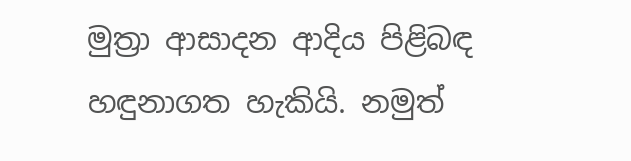මුත්‍රා ආසාදන ආදිය පිළිබඳ හඳුනාගත හැකියි. නමුත්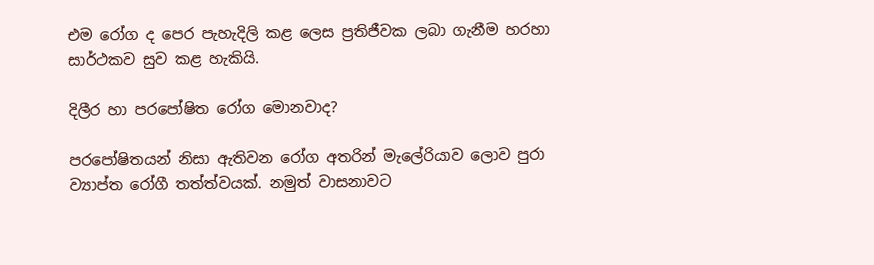එම රෝග ද පෙර පැහැදිලි කළ ලෙස ප්‍රතිජීවක ලබා ගැනීම හරහා සාර්ථකව සුව කළ හැකියි.

දිලීර හා පරපෝෂිත රෝග මොනවාද?

පරපෝෂිතයන් නිසා ඇතිවන රෝග අතරින් මැලේරියාව ලොව පුරා ව්‍යාප්ත රෝගී තත්ත්වයක්. නමුත් වාසනාවට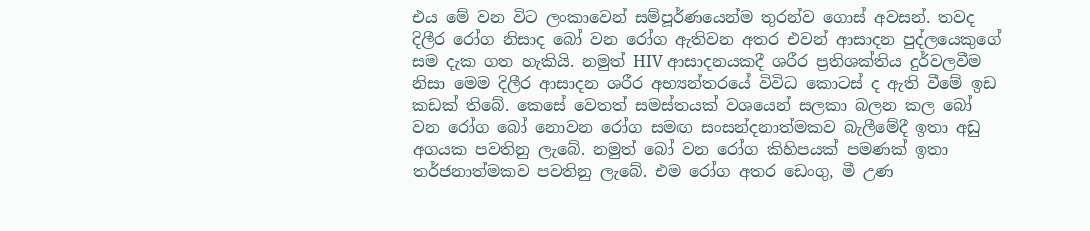එය මේ වන විට ලංකාවෙන් සම්පූර්ණයෙන්ම තුරන්ව ගොස් අවසන්. තවද දිලීර රෝග නිසාද බෝ වන රෝග ඇතිවන අතර එවන් ආසාදන පුද්ලයෙකුගේ සම දැක ගත හැකියි. නමුත් HIV ආසාදනයකදී ශරීර ප්‍රතිශක්තිය දුර්වලවීම නිසා මෙම දිලීර ආසාදන ශරීර අභ්‍යන්තරයේ විවිධ කොටස් ද ඇති වීමේ ඉඩ කඩක් තිබේ. කෙසේ වෙතත් සමස්තයක් වශයෙන් සලකා බලන කල බෝ වන රෝග බෝ නොවන රෝග සමඟ සංසන්දනාත්මකව බැලීමේදී ඉතා අඩු අගයක පවතිනු ලැබේ. නමුත් බෝ වන රෝග කිහිපයක් පමණක් ඉතා තර්ජනාත්මකව පවතිනු ලැබේ. එම රෝග අතර ඩෙංගු, මී උණ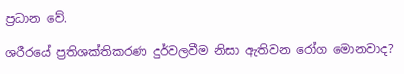ප්‍රධාන වේ.

ශරීරයේ ප්‍රතිශක්තිකරණ දුර්වලවීම නිසා ඇතිවන රෝග මොනවාද?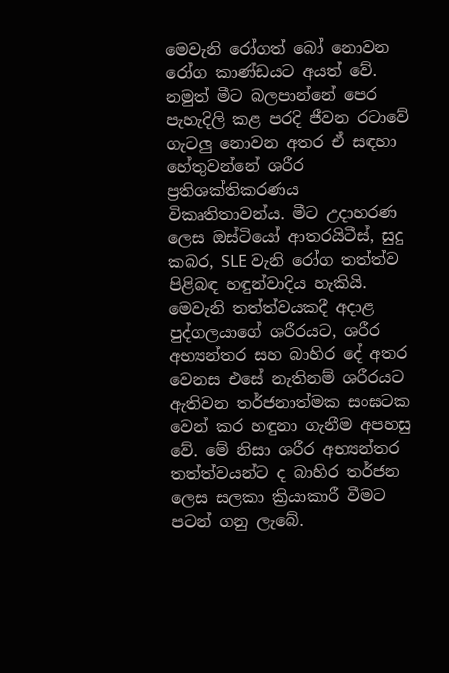මෙවැනි රෝගත් බෝ නොවන රෝග කාණ්ඩයට අයත් වේ. නමුත් මීට බලපාන්නේ පෙර පැහැදිලි කළ පරදි ජීවන රටාවේ ගැටලු නොවන අතර ඒ සඳහා හේතුවන්නේ ශරීර ප්‍රතිශක්තිකරණය විකෘතිතාවන්ය. මීට උදාහරණ ලෙස ඔස්ටියෝ ආතරයිටීස්, සුදු කබර, SLE වැනි රෝග තත්ත්ව පිළිබඳ හඳුන්වාදිය හැකියි. මෙවැනි තත්ත්වයකදී අදාළ පුද්ගලයාගේ ශරීරයට, ශරීර අභ්‍යන්තර සහ බාහිර දේ අතර වෙනස එසේ නැතිනම් ශරීරයට ඇතිවන තර්ජනාත්මක සංඝටක වෙන් කර හඳුනා ගැනීම අපහසු වේ. මේ නිසා ශරීර අභ්‍යන්තර තත්ත්වයන්ට ද බාහිර තර්ජන ලෙස සලකා ක්‍රියාකාරී වීමට පටන් ගනු ලැබේ.